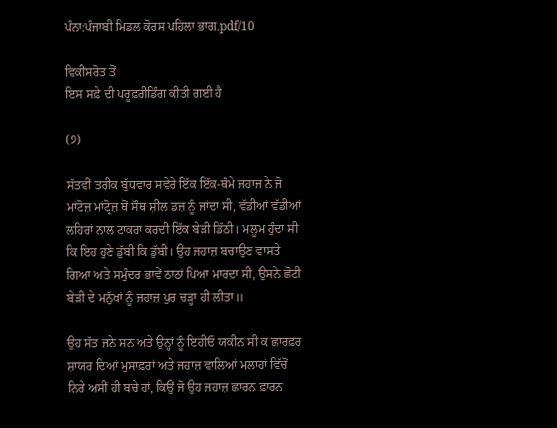ਪੰਨਾ:ਪੰਜਾਬੀ ਮਿਡਲ ਕੋਰਸ ਪਹਿਲਾ ਭਾਗ.pdf/10

ਵਿਕੀਸਰੋਤ ਤੋਂ
ਇਸ ਸਫ਼ੇ ਦੀ ਪਰੂਫ਼ਰੀਡਿੰਗ ਕੀਤੀ ਗਈ ਹੈ

(੭)

ਸੱਤਵੀਂ ਤਰੀਕ ਬੁੱਧਵਾਰ ਸਵੇਰੇ ਇੱਕ ਇੱਕ-ਥੰਮੇ ਜਹਾਜ ਨੇ ਜੋ ਮਾਂਟੋਜ਼ ਮਾਂਟ੍ਰੋਜ਼ ਥੋਂ ਸੌਥ ਸ਼ੀਲ ਡਜ਼ ਨੂੰ ਜਾਂਦਾ ਸੀ, ਵੱਡੀਆਂ ਵੱਡੀਆਂ ਲਹਿਰਾਂ ਨਾਲ ਟਾਕਰਾ ਕਰਦੀ ਇੱਕ ਬੇੜੀ ਡਿੱਠੀ। ਮਲੂਮ ਹੁੰਦਾ ਸੀ ਕਿ ਇਹ ਹੁਣੇ ਡੁੱਬੀ ਕਿ ਡੁੱਬੀ। ਉਹ ਜਹਾਜ਼ ਬਚਾਉਣ ਵਾਸਤੇ ਗਿਆ ਅਤੇ ਸਮੁੰਦਰ ਭਾਵੇਂ ਠਾਠਾਂ ਪਿਆ ਮਾਰਦਾ ਸੀ, ਉਸਨੇ ਛੋਟੀ ਬੇੜੀ ਦੇ ਮਨੁੱਖਾਂ ਨੂੰ ਜਹਾਜ਼ ਪੁਰ ਚੜ੍ਹਾ ਹੀ ਲੀਤਾ॥

ਉਹ ਸੱਤ ਜਨੇ ਸਨ ਅਤੇ ਉਨ੍ਹਾਂ ਨੂੰ ਇਹੀਓ ਯਕੀਨ ਸੀ ਕ ਛਾਰਫ਼ਰ ਸ਼ਾਯਰ ਦਿਆਂ ਮੁਸਾਫ਼ਰਾਂ ਅਤੇ ਜਹਾਜ਼ ਵਾਲਿਆਂ ਮਲਾਹਾਂ ਵਿੱਚੋਂ ਨਿਰੇ ਅਸੀਂ ਹੀ ਬਚੇ ਹਾਂ, ਕਿਉਂ ਜੋ ਉਹ ਜਹਾਜ਼ ਛਾਰਨ ਫ਼ਾਰਨ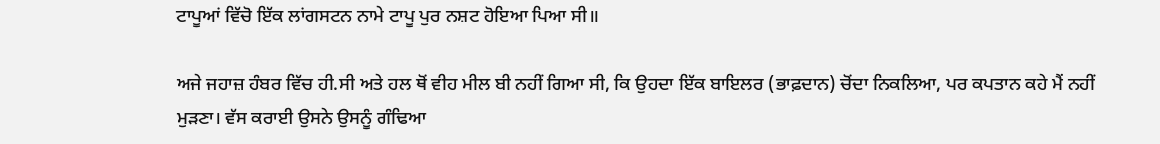ਟਾਪੂਆਂ ਵਿੱਚੋ ਇੱਕ ਲਾਂਗਸਟਨ ਨਾਮੇ ਟਾਪੂ ਪੁਰ ਨਸ਼ਟ ਹੋਇਆ ਪਿਆ ਸੀ॥

ਅਜੇ ਜਹਾਜ਼ ਹੰਬਰ ਵਿੱਚ ਹੀ.ਸੀ ਅਤੇ ਹਲ ਥੋਂ ਵੀਹ ਮੀਲ ਬੀ ਨਹੀਂ ਗਿਆ ਸੀ, ਕਿ ਉਹਦਾ ਇੱਕ ਬਾਇਲਰ (ਭਾਫ਼ਦਾਨ) ਚੋਂਦਾ ਨਿਕਲਿਆ, ਪਰ ਕਪਤਾਨ ਕਹੇ ਮੈਂ ਨਹੀਂ ਮੁੜਣਾ। ਵੱਸ ਕਰਾਈ ਉਸਨੇ ਉਸਨੂੰ ਗੰਢਿਆ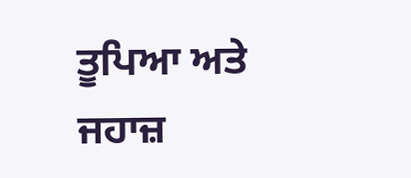ਤੂਪਿਆ ਅਤੇ ਜਹਾਜ਼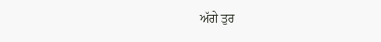ਅੱਗੇ ਤੁਰ